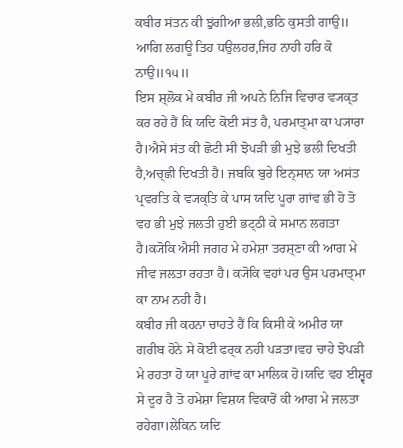ਕਬੀਰ ਸਂਤਨ ਕੀ ਝੁਂਗੀਆ ਭਲੀ,ਭਠਿ ਕੁਸਤੀ ਗਾਉ॥
ਆਗਿ ਲਗਊ ਤਿਹ ਧਉਲਹਰ,ਜਿਹ ਨਾਹੀ ਹਰਿ ਕੋ ਨਾਉ॥੧੫॥
ਇਸ ਸ਼੍ਲੋਕ ਮੇ ਕਬੀਰ ਜੀ ਅਪਨੇ ਨਿਜਿ ਵਿਚਾਰ ਵ੍ਯਕ੍ਤ ਕਰ ਰਹੇ ਹੈਂ ਕਿ ਯਦਿ ਕੋਈ ਸਂਤ ਹੈ, ਪਰਮਾਤ੍ਮਾ ਕਾ ਪ੍ਯਾਰਾ ਹੈ।ਐਸੇ ਸਂਤ ਕੀ ਛੋਟੀ ਸੀ ਝੋਪੜੀ ਭੀ ਮੁਝੇ ਭਲੀ ਦਿਖਤੀ ਹੈ,ਅਚ੍ਛੀ ਦਿਖਤੀ ਹੈ। ਜਬਕਿ ਬੁਰੇ ਇਨ੍ਸਾਨ ਯਾ ਅਸਂਤ ਪ੍ਰਵਰਤਿ ਕੇ ਵ੍ਯਕ੍ਤਿ ਕੇ ਪਾਸ ਯਦਿ ਪੂਰਾ ਗਾਂਵ ਭੀ ਹੋ ਤੋ ਵਹ ਭੀ ਮੁਝੇ ਜਲਤੀ ਹੁਈ ਭਟ੍ਠੀ ਕੇ ਸਮਾਨ ਲਗਤਾ ਹੈ।ਕ੍ਯੋਕਿ ਐਸੀ ਜਗਹ ਮੇ ਹਮੇਸ਼ਾ ਤਰਸ਼੍ਣਾ ਕੀ ਆਗ ਮੇ ਜੀਵ ਜਲਤਾ ਰਹਤਾ ਹੈ। ਕ੍ਯੋਕਿ ਵਹਾਂ ਪਰ ਉਸ ਪਰਮਾਤ੍ਮਾ ਕਾ ਨਾਮ ਨਹੀ ਹੈ।
ਕਬੀਰ ਜੀ ਕਹਨਾ ਚਾਹਤੇ ਹੈਂ ਕਿ ਕਿਸੀ ਕੇ ਅਮੀਰ ਯਾ ਗਰੀਬ ਹੋਨੇ ਸੇ ਕੋਈ ਫਰ੍ਕ ਨਹੀ ਪੜਤਾ।ਵਹ ਚਾਹੇ ਝੋਪੜੀ ਮੇ ਰਹਤਾ ਹੋ ਯਾ ਪੂਰੇ ਗਾਂਵ ਕਾ ਮਾਲਿਕ ਹੋ।ਯਦਿ ਵਹ ਈਸ਼੍ਵਰ ਸੇ ਦੂਰ ਹੈ ਤੋ ਹਮੇਸ਼ਾ ਵਿਸ਼ਯ ਵਿਕਾਰੋਂ ਕੀ ਆਗ ਮੇ ਜਲਤਾ ਰਹੇਗਾ।ਲੇਕਿਨ ਯਦਿ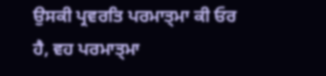ਉਸਕੀ ਪ੍ਰਵਰਤਿ ਪਰਮਾਤ੍ਮਾ ਕੀ ਓਰ ਹੈ, ਵਹ ਪਰਮਾਤ੍ਮਾ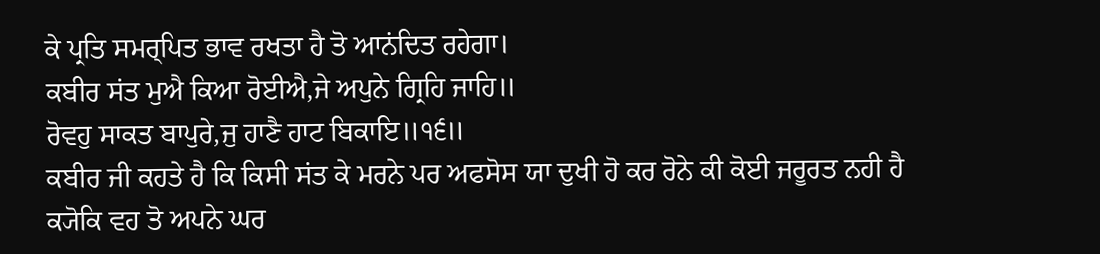ਕੇ ਪ੍ਰਤਿ ਸਮਰ੍ਪਿਤ ਭਾਵ ਰਖਤਾ ਹੈ ਤੋ ਆਨਂਦਿਤ ਰਹੇਗਾ।
ਕਬੀਰ ਸਂਤ ਮੁਐ ਕਿਆ ਰੋਈਐ,ਜੇ ਅਪੁਨੇ ਗ੍ਰਿਹਿ ਜਾਹਿ॥
ਰੋਵਹੁ ਸਾਕਤ ਬਾਪੁਰੇ,ਜੁ ਹਾਣੈ ਹਾਟ ਬਿਕਾਇ॥੧੬॥
ਕਬੀਰ ਜੀ ਕਹਤੇ ਹੈ ਕਿ ਕਿਸੀ ਸਂਤ ਕੇ ਮਰਨੇ ਪਰ ਅਫਸੋਸ ਯਾ ਦੁਖੀ ਹੋ ਕਰ ਰੋਨੇ ਕੀ ਕੋਈ ਜਰੂਰਤ ਨਹੀ ਹੈ ਕ੍ਯੋਕਿ ਵਹ ਤੋ ਅਪਨੇ ਘਰ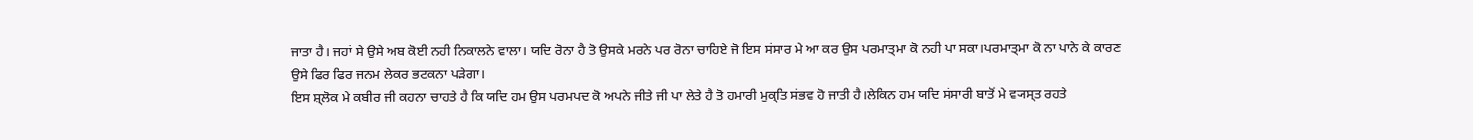ਜਾਤਾ ਹੈ। ਜਹਾਂ ਸੇ ਉਸੇ ਅਬ ਕੋਈ ਨਹੀ ਨਿਕਾਲਨੇ ਵਾਲਾ। ਯਦਿ ਰੋਨਾ ਹੈ ਤੋ ਉਸਕੇ ਮਰਨੇ ਪਰ ਰੋਨਾ ਚਾਹਿਏ ਜੋ ਇਸ ਸਂਸਾਰ ਮੇ ਆ ਕਰ ਉਸ ਪਰਮਾਤ੍ਮਾ ਕੋ ਨਹੀ ਪਾ ਸਕਾ।ਪਰਮਾਤ੍ਮਾ ਕੋ ਨਾ ਪਾਨੇ ਕੇ ਕਾਰਣ ਉਸੇ ਫਿਰ ਫਿਰ ਜਨਮ ਲੇਕਰ ਭਟਕਨਾ ਪੜੇਗਾ।
ਇਸ ਸ਼੍ਲੋਕ ਮੇ ਕਬੀਰ ਜੀ ਕਹਨਾ ਚਾਹਤੇ ਹੈ ਕਿ ਯਦਿ ਹਮ ਉਸ ਪਰਮਪਦ ਕੋ ਅਪਨੇ ਜੀਤੇ ਜੀ ਪਾ ਲੇਤੇ ਹੈ ਤੋ ਹਮਾਰੀ ਮੁਕ੍ਤਿ ਸਂਭਵ ਹੋ ਜਾਤੀ ਹੈ।ਲੇਕਿਨ ਹਮ ਯਦਿ ਸਂਸਾਰੀ ਬਾਤੋਂ ਮੇ ਵ੍ਯਸ੍ਤ ਰਹਤੇ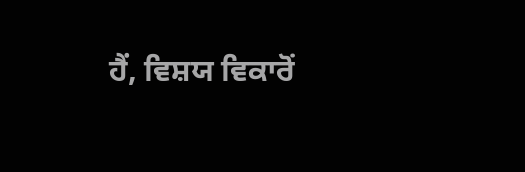ਹੈਂ, ਵਿਸ਼ਯ ਵਿਕਾਰੋਂ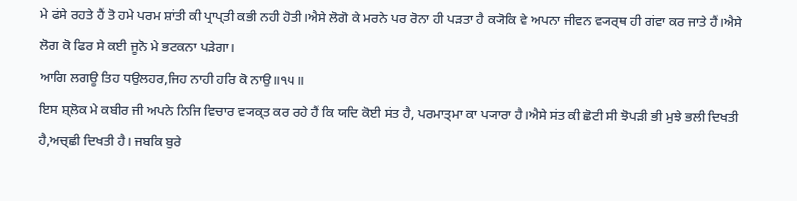ਮੇ ਫਂਸੇ ਰਹਤੇ ਹੈਂ ਤੋ ਹਮੇ ਪਰਮ ਸ਼ਾਂਤੀ ਕੀ ਪ੍ਰਾਪ੍ਤੀ ਕਭੀ ਨਹੀ ਹੋਤੀ।ਐਸੇ ਲੋਗੋ ਕੇ ਮਰਨੇ ਪਰ ਰੋਨਾ ਹੀ ਪੜਤਾ ਹੈ ਕ੍ਯੋਕਿ ਵੇ ਅਪਨਾ ਜੀਵਨ ਵ੍ਯਰ੍ਥ ਹੀ ਗਂਵਾ ਕਰ ਜਾਤੇ ਹੈਂ।ਐਸੇ ਲੋਗ ਕੋ ਫਿਰ ਸੇ ਕਈ ਜੂਨੋ ਮੇ ਭਟਕਨਾ ਪੜੇਗਾ।
ਆਗਿ ਲਗਊ ਤਿਹ ਧਉਲਹਰ,ਜਿਹ ਨਾਹੀ ਹਰਿ ਕੋ ਨਾਉ॥੧੫॥
ਇਸ ਸ਼੍ਲੋਕ ਮੇ ਕਬੀਰ ਜੀ ਅਪਨੇ ਨਿਜਿ ਵਿਚਾਰ ਵ੍ਯਕ੍ਤ ਕਰ ਰਹੇ ਹੈਂ ਕਿ ਯਦਿ ਕੋਈ ਸਂਤ ਹੈ, ਪਰਮਾਤ੍ਮਾ ਕਾ ਪ੍ਯਾਰਾ ਹੈ।ਐਸੇ ਸਂਤ ਕੀ ਛੋਟੀ ਸੀ ਝੋਪੜੀ ਭੀ ਮੁਝੇ ਭਲੀ ਦਿਖਤੀ ਹੈ,ਅਚ੍ਛੀ ਦਿਖਤੀ ਹੈ। ਜਬਕਿ ਬੁਰੇ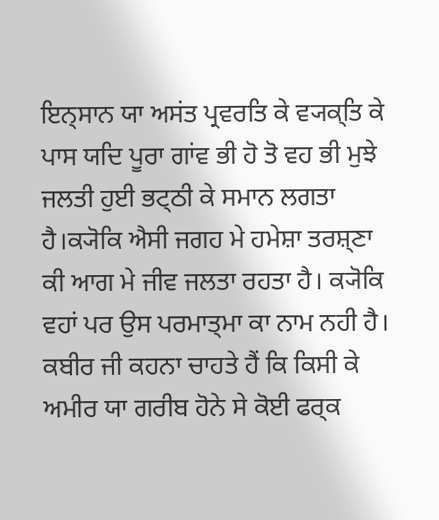ਇਨ੍ਸਾਨ ਯਾ ਅਸਂਤ ਪ੍ਰਵਰਤਿ ਕੇ ਵ੍ਯਕ੍ਤਿ ਕੇ ਪਾਸ ਯਦਿ ਪੂਰਾ ਗਾਂਵ ਭੀ ਹੋ ਤੋ ਵਹ ਭੀ ਮੁਝੇ ਜਲਤੀ ਹੁਈ ਭਟ੍ਠੀ ਕੇ ਸਮਾਨ ਲਗਤਾ ਹੈ।ਕ੍ਯੋਕਿ ਐਸੀ ਜਗਹ ਮੇ ਹਮੇਸ਼ਾ ਤਰਸ਼੍ਣਾ ਕੀ ਆਗ ਮੇ ਜੀਵ ਜਲਤਾ ਰਹਤਾ ਹੈ। ਕ੍ਯੋਕਿ ਵਹਾਂ ਪਰ ਉਸ ਪਰਮਾਤ੍ਮਾ ਕਾ ਨਾਮ ਨਹੀ ਹੈ।
ਕਬੀਰ ਜੀ ਕਹਨਾ ਚਾਹਤੇ ਹੈਂ ਕਿ ਕਿਸੀ ਕੇ ਅਮੀਰ ਯਾ ਗਰੀਬ ਹੋਨੇ ਸੇ ਕੋਈ ਫਰ੍ਕ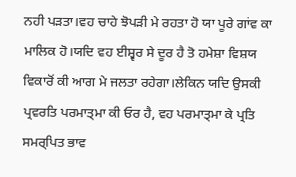ਨਹੀ ਪੜਤਾ।ਵਹ ਚਾਹੇ ਝੋਪੜੀ ਮੇ ਰਹਤਾ ਹੋ ਯਾ ਪੂਰੇ ਗਾਂਵ ਕਾ ਮਾਲਿਕ ਹੋ।ਯਦਿ ਵਹ ਈਸ਼੍ਵਰ ਸੇ ਦੂਰ ਹੈ ਤੋ ਹਮੇਸ਼ਾ ਵਿਸ਼ਯ ਵਿਕਾਰੋਂ ਕੀ ਆਗ ਮੇ ਜਲਤਾ ਰਹੇਗਾ।ਲੇਕਿਨ ਯਦਿ ਉਸਕੀ ਪ੍ਰਵਰਤਿ ਪਰਮਾਤ੍ਮਾ ਕੀ ਓਰ ਹੈ, ਵਹ ਪਰਮਾਤ੍ਮਾ ਕੇ ਪ੍ਰਤਿ ਸਮਰ੍ਪਿਤ ਭਾਵ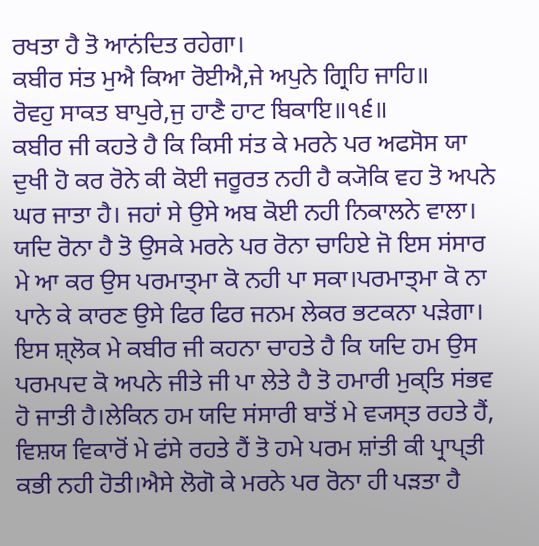ਰਖਤਾ ਹੈ ਤੋ ਆਨਂਦਿਤ ਰਹੇਗਾ।
ਕਬੀਰ ਸਂਤ ਮੁਐ ਕਿਆ ਰੋਈਐ,ਜੇ ਅਪੁਨੇ ਗ੍ਰਿਹਿ ਜਾਹਿ॥
ਰੋਵਹੁ ਸਾਕਤ ਬਾਪੁਰੇ,ਜੁ ਹਾਣੈ ਹਾਟ ਬਿਕਾਇ॥੧੬॥
ਕਬੀਰ ਜੀ ਕਹਤੇ ਹੈ ਕਿ ਕਿਸੀ ਸਂਤ ਕੇ ਮਰਨੇ ਪਰ ਅਫਸੋਸ ਯਾ ਦੁਖੀ ਹੋ ਕਰ ਰੋਨੇ ਕੀ ਕੋਈ ਜਰੂਰਤ ਨਹੀ ਹੈ ਕ੍ਯੋਕਿ ਵਹ ਤੋ ਅਪਨੇ ਘਰ ਜਾਤਾ ਹੈ। ਜਹਾਂ ਸੇ ਉਸੇ ਅਬ ਕੋਈ ਨਹੀ ਨਿਕਾਲਨੇ ਵਾਲਾ। ਯਦਿ ਰੋਨਾ ਹੈ ਤੋ ਉਸਕੇ ਮਰਨੇ ਪਰ ਰੋਨਾ ਚਾਹਿਏ ਜੋ ਇਸ ਸਂਸਾਰ ਮੇ ਆ ਕਰ ਉਸ ਪਰਮਾਤ੍ਮਾ ਕੋ ਨਹੀ ਪਾ ਸਕਾ।ਪਰਮਾਤ੍ਮਾ ਕੋ ਨਾ ਪਾਨੇ ਕੇ ਕਾਰਣ ਉਸੇ ਫਿਰ ਫਿਰ ਜਨਮ ਲੇਕਰ ਭਟਕਨਾ ਪੜੇਗਾ।
ਇਸ ਸ਼੍ਲੋਕ ਮੇ ਕਬੀਰ ਜੀ ਕਹਨਾ ਚਾਹਤੇ ਹੈ ਕਿ ਯਦਿ ਹਮ ਉਸ ਪਰਮਪਦ ਕੋ ਅਪਨੇ ਜੀਤੇ ਜੀ ਪਾ ਲੇਤੇ ਹੈ ਤੋ ਹਮਾਰੀ ਮੁਕ੍ਤਿ ਸਂਭਵ ਹੋ ਜਾਤੀ ਹੈ।ਲੇਕਿਨ ਹਮ ਯਦਿ ਸਂਸਾਰੀ ਬਾਤੋਂ ਮੇ ਵ੍ਯਸ੍ਤ ਰਹਤੇ ਹੈਂ, ਵਿਸ਼ਯ ਵਿਕਾਰੋਂ ਮੇ ਫਂਸੇ ਰਹਤੇ ਹੈਂ ਤੋ ਹਮੇ ਪਰਮ ਸ਼ਾਂਤੀ ਕੀ ਪ੍ਰਾਪ੍ਤੀ ਕਭੀ ਨਹੀ ਹੋਤੀ।ਐਸੇ ਲੋਗੋ ਕੇ ਮਰਨੇ ਪਰ ਰੋਨਾ ਹੀ ਪੜਤਾ ਹੈ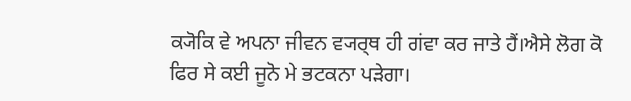ਕ੍ਯੋਕਿ ਵੇ ਅਪਨਾ ਜੀਵਨ ਵ੍ਯਰ੍ਥ ਹੀ ਗਂਵਾ ਕਰ ਜਾਤੇ ਹੈਂ।ਐਸੇ ਲੋਗ ਕੋ ਫਿਰ ਸੇ ਕਈ ਜੂਨੋ ਮੇ ਭਟਕਨਾ ਪੜੇਗਾ।